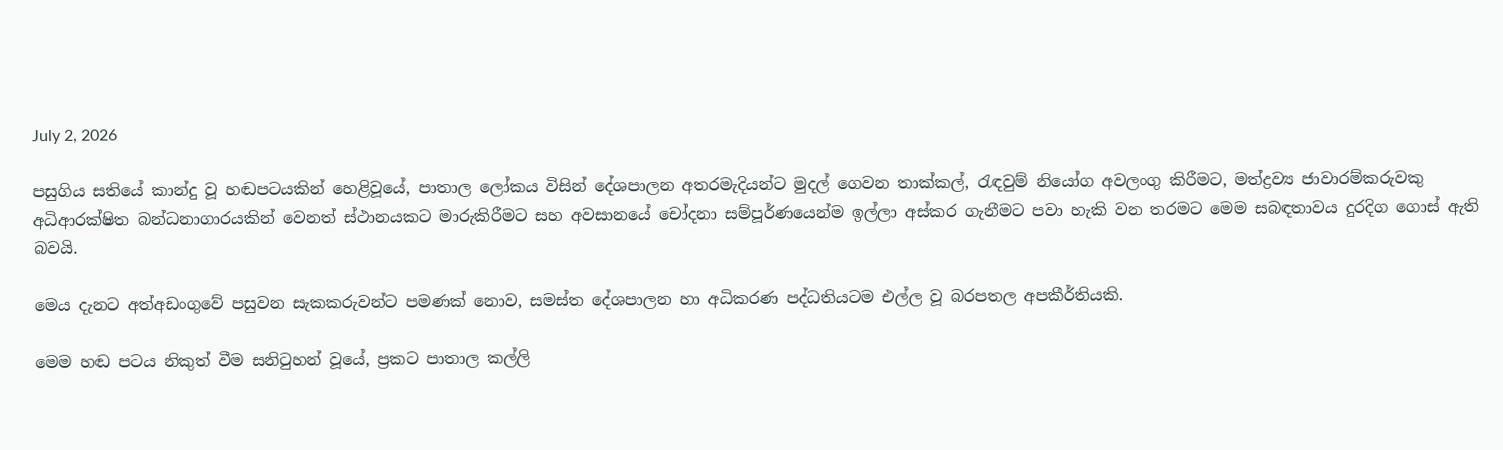July 2, 2026

පසුගිය සතියේ කාන්දු වූ හඬපටයකින් හෙළිවූයේ, පාතාල ලෝකය විසින් දේශපාලන අතරමැදියන්ට මුදල් ගෙවන තාක්කල්, රැඳවුම් නියෝග අවලංගු කිරීමට, මත්ද්‍රව්‍ය ජාවාරම්කරුවකු අධිආරක්ෂිත බන්ධනාගාරයකින් වෙනත් ස්ථානයකට මාරුකිරීමට සහ අවසානයේ චෝදනා සම්පූර්ණයෙන්ම ඉල්ලා අස්කර ගැනීමට පවා හැකි වන තරමට මෙම සබඳතාවය දුරදිග ගොස් ඇති බවයි.

මෙය දැනට අත්අඩංගුවේ පසුවන සැකකරුවන්ට පමණක් නොව, සමස්ත දේශපාලන හා අධිකරණ පද්ධතියටම එල්ල වූ බරපතල අපකීර්තියකි.

මෙම හඬ පටය නිකුත් වීම සනිටුහන් වූයේ, ප්‍රකට පාතාල කල්ලි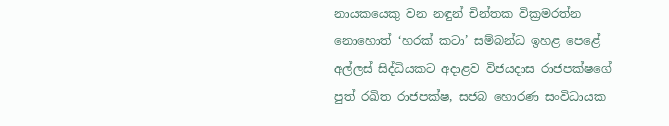නායකයෙකු වන නඳුන් චින්තක වික්‍රමරත්න නොහොත් ‘හරක් කටා’ සම්බන්ධ ඉහළ පෙළේ අල්ලස් සිද්ධියකට අදාළව විජයදාස රාජපක්ෂගේ පුත් රඛිත රාජපක්ෂ, සජබ හොරණ සංවිධායක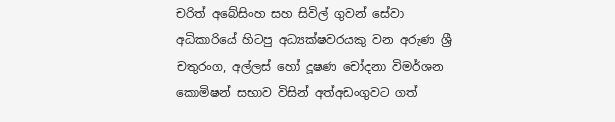චරිත් අබේසිංහ සහ සිවිල් ගුවන් සේවා අධිකාරියේ හිටපු අධ්‍යක්ෂවරයකු වන අරුණ ශ්‍රී චතුරංග, අල්ලස් හෝ දූෂණ චෝදනා විමර්ශන කොමිෂන් සභාව විසින් අත්අඩංගුවට ගත්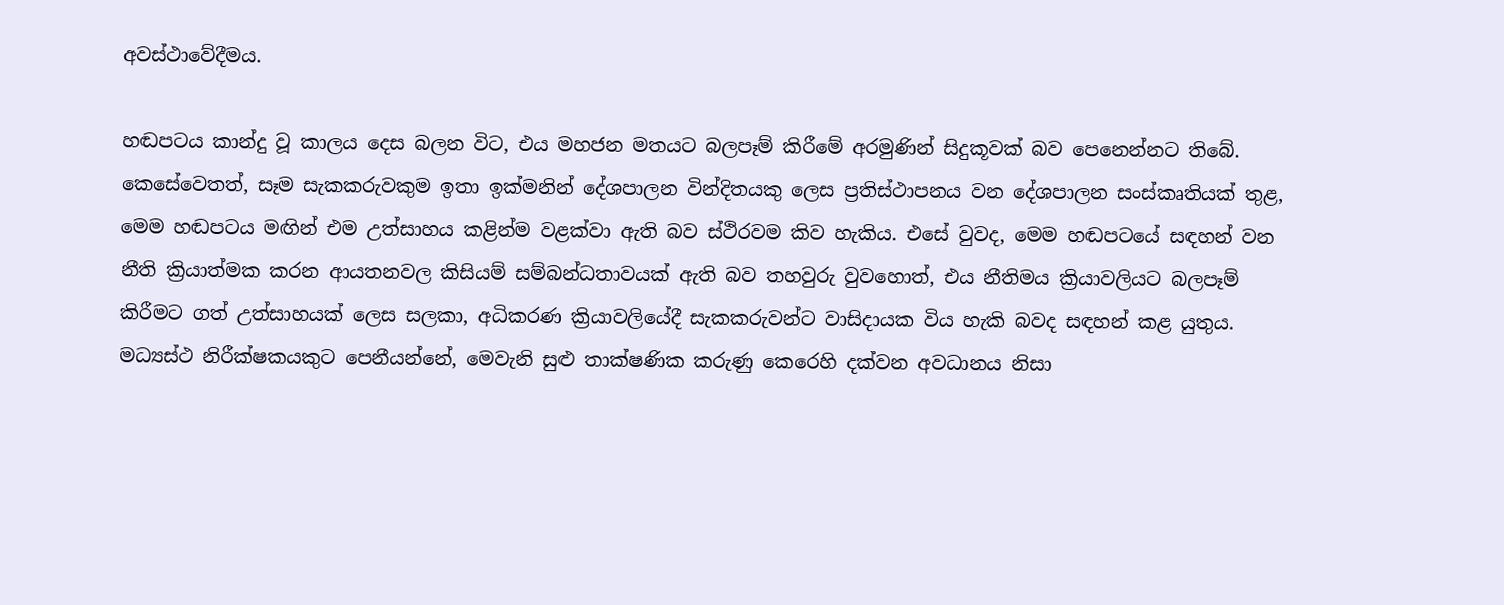අවස්ථාවේදීමය.

හඬපටය කාන්දු වූ කාලය දෙස බලන විට, එය මහජන මතයට බලපෑම් කිරීමේ අරමුණින් සිදුකූවක් බව පෙනෙන්නට තිබේ. කෙසේවෙතත්, සෑම සැකකරුවකුම ඉතා ඉක්මනින් දේශපාලන වින්දිතයකු ලෙස ප්‍රතිස්ථාපනය වන දේශපාලන සංස්කෘතියක් තුළ, මෙම හඬපටය මඟින් එම උත්සාහය කළින්ම වළක්වා ඇති බව ස්ථිරවම කිව හැකිය. එසේ වුවද, මෙම හඬපටයේ සඳහන් වන නීති ක්‍රියාත්මක කරන ආයතනවල කිසියම් සම්බන්ධතාවයක් ඇති බව තහවුරු වුවහොත්, එය නීතිමය ක්‍රියාවලියට බලපෑම් කිරීමට ගත් උත්සාහයක් ලෙස සලකා, අධිකරණ ක්‍රියාවලියේදී සැකකරුවන්ට වාසිදායක විය හැකි බවද සඳහන් කළ යුතුය. මධ්‍යස්ථ නිරීක්ෂකයකුට පෙනීයන්නේ, මෙවැනි සුළු තාක්ෂණික කරුණු කෙරෙහි දක්වන අවධානය නිසා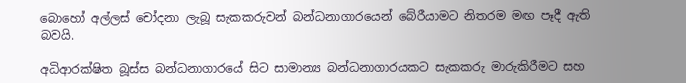බොහෝ අල්ලස් චෝදනා ලැබූ සැකකරුවන් බන්ධනාගාරයෙන් බේරීයාමට නිතරම මඟ පෑදී ඇති බවයි.

අධිආරක්ෂිත බූස්ස බන්ධනාගාරයේ සිට සාමාන්‍ය බන්ධනාගාරයකට සැකකරු මාරුකිරීමට සහ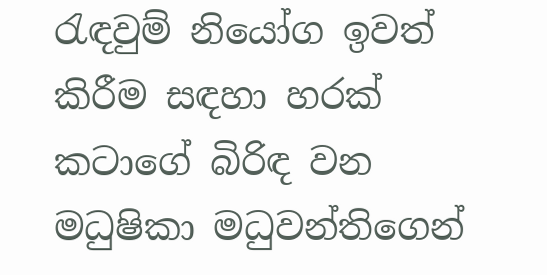රැඳවුම් නියෝග ඉවත් කිරීම සඳහා හරක් කටාගේ බිරිඳ වන මධුෂිකා මධුවන්තිගෙන්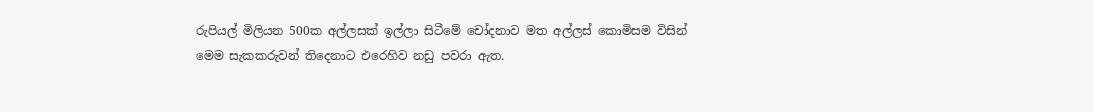රුපියල් මිලියන 500ක අල්ලසක් ඉල්ලා සිටීමේ චෝදනාව මත අල්ලස් කොමිසම විසින් මෙම සැකකරුවන් තිදෙනාට එරෙහිව නඩු පවරා ඇත.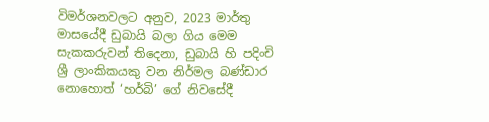විමර්ශනවලට අනුව, 2023 මාර්තු මාසයේදී ඩුබායි බලා ගිය මෙම සැකකරුවන් තිදෙනා, ඩුබායි හි පදිංචි ශ්‍රී ලාංකිකයකු වන නිර්මල බණ්ඩාර නොහොත් ‘හර්බි’ ගේ නිවසේදී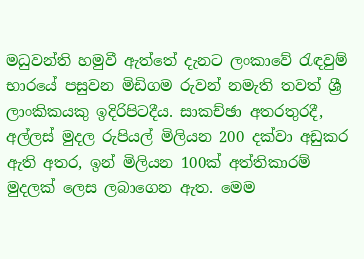මධුවන්ති හමුවී ඇත්තේ දැනට ලංකාවේ රැඳවුම් භාරයේ පසුවන මිඩිගම රුවන් නමැති තවත් ශ්‍රී ලාංකිකයකු ඉදිරිපිටදීය. සාකච්ඡා අතරතුරදී, අල්ලස් මුදල රුපියල් මිලියන 200 දක්වා අඩුකර ඇති අතර, ඉන් මිලියන 100ක් අත්තිකාරම් මුදලක් ලෙස ලබාගෙන ඇත. මෙම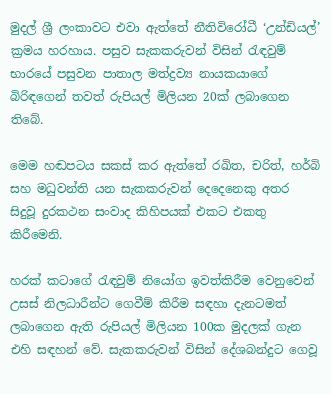මුදල් ශ්‍රී ලංකාවට එවා ඇත්තේ නීතිවිරෝධී ‘උන්ඩියල්’ ක්‍රමය හරහාය. පසුව සැකකරුවන් විසින් රැඳවුම් භාරයේ පසුවන පාතාල මත්ද්‍රව්‍ය නායකයාගේ බිරිඳගෙන් තවත් රුපියල් මිලියන 20ක් ලබාගෙන තිබේ.

මෙම හඬපටය සකස් කර ඇත්තේ රඛිත, චරිත්, හර්බි සහ මධුවන්ති යන සැකකරුවන් දෙදෙනෙකු අතර සිදුවූ දුරකථන සංවාද කිහිපයක් එකට එකතු කිරීමෙනි.

හරක් කටාගේ රැඳවුම් නියෝග ඉවත්කිරීම වෙනුවෙන් උසස් නිලධාරීන්ට ගෙවීම් කිරීම සඳහා දැනටමත් ලබාගෙන ඇති රුපියල් මිලියන 100ක මුදලක් ගැන එහි සඳහන් වේ. සැකකරුවන් විසින් දේශබන්දුට ගෙවූ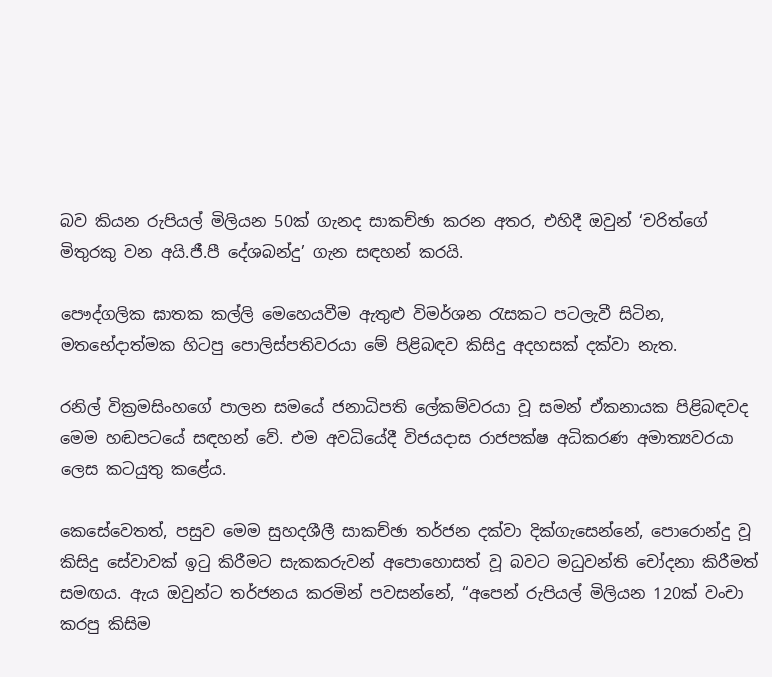බව කියන රුපියල් මිලියන 50ක් ගැනද සාකච්ඡා කරන අතර, එහිදී ඔවුන් ‘චරිත්ගේ මිතුරකු වන අයි.ජී.පී දේශබන්දු’ ගැන සඳහන් කරයි.

පෞද්ගලික ඝාතක කල්ලි මෙහෙයවීම ඇතුළු විමර්ශන රැසකට පටලැවී සිටින, මතභේදාත්මක හිටපු පොලිස්පතිවරයා මේ පිළිබඳව කිසිදු අදහසක් දක්වා නැත.

රනිල් වික්‍රමසිංහගේ පාලන සමයේ ජනාධිපති ලේකම්වරයා වූ සමන් ඒකනායක පිළිබඳවද මෙම හඬපටයේ සඳහන් වේ. එම අවධියේදී විජයදාස රාජපක්ෂ අධිකරණ අමාත්‍යවරයා ලෙස කටයුතු කළේය.

කෙසේවෙතත්, පසුව මෙම සුහදශීලී සාකච්ඡා තර්ජන දක්වා දික්ගැසෙන්නේ, පොරොන්දු වූ කිසිදු සේවාවක් ඉටු කිරීමට සැකකරුවන් අපොහොසත් වූ බවට මධුවන්ති චෝදනා කිරීමත් සමඟය. ඇය ඔවුන්ට තර්ජනය කරමින් පවසන්නේ, “අපෙන් රුපියල් මිලියන 120ක් වංචා කරපු කිසිම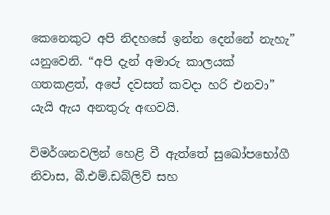කෙනෙකුට අපි නිදහසේ ඉන්න දෙන්නේ නැහැ” යනුවෙනි. “අපි දැන් අමාරු කාලයක් ගතකළත්, අපේ දවසත් කවදා හරි එනවා” යැයි ඇය අනතුරු අඟවයි.

විමර්ශනවලින් හෙළි වී ඇත්තේ සුඛෝපභෝගී නිවාස, බී.එම්.ඩබ්ලිව් සහ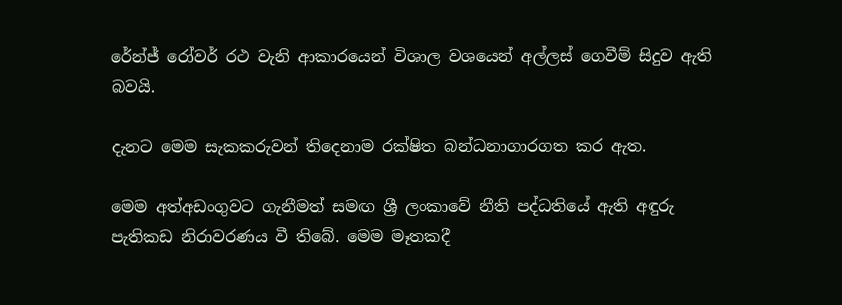රේන්ජ් රෝවර් රථ වැනි ආකාරයෙන් විශාල වශයෙන් අල්ලස් ගෙවීම් සිදුව ඇති බවයි.

දැනට මෙම සැකකරුවන් තිදෙනාම රක්ෂිත බන්ධනාගාරගත කර ඇත.

මෙම අත්අඩංගුවට ගැනීමත් සමඟ ශ්‍රී ලංකාවේ නීති පද්ධතියේ ඇති අඳුරු පැතිකඩ නිරාවරණය වී තිබේ. මෙම මෑතකදී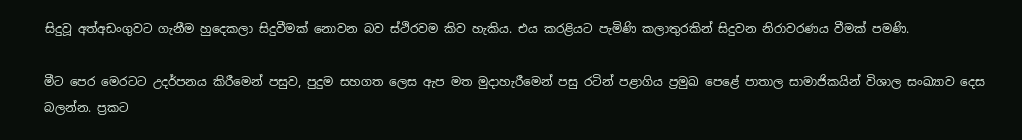සිදුවූ අත්අඩංගුවට ගැනීම හුදෙකලා සිදුවීමක් නොවන බව ස්ථිරවම කිව හැකිය. එය කරළියට පැමිණි කලාතුරකින් සිදුවන නිරාවරණය වීමක් පමණි.

මීට පෙර මෙරටට උදර්පනය කිරීමෙන් පසුව, පුදුම සහගත ලෙස ඇප මත මුදාහැරීමෙන් පසු රටින් පළාගිය ප්‍රමුඛ පෙළේ පාතාල සාමාජිකයින් විශාල සංඛ්‍යාව දෙස බලන්න. ප්‍රකට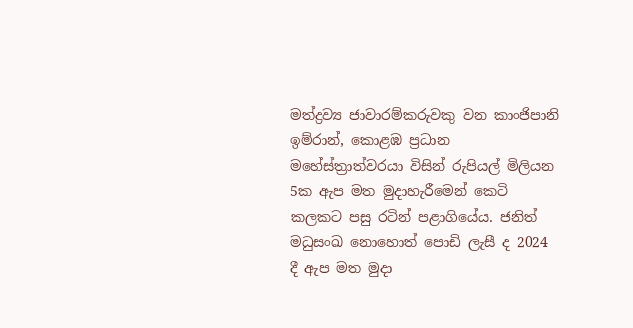මත්ද්‍රව්‍ය ජාවාරම්කරුවකු වන කාංජිපානි ඉම්රාන්, කොළඹ ප්‍රධාන මහේස්ත්‍රාත්වරයා විසින් රුපියල් මිලියන 5ක ඇප මත මුදාහැරීමෙන් කෙටි කලකට පසු රටින් පළාගියේය. ජනිත් මධුසංඛ නොහොත් පොඩි ලැසී ද 2024 දී ඇප මත මුදා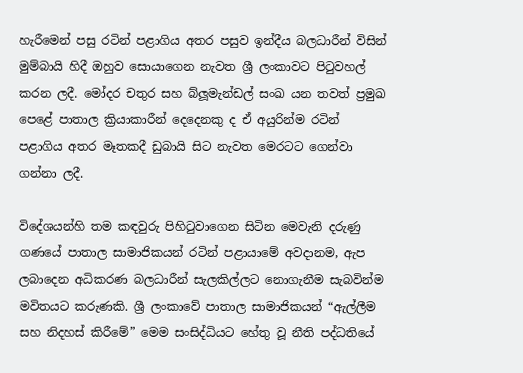හැරීමෙන් පසු රටින් පළාගිය අතර පසුව ඉන්දීය බලධාරීන් විසින් මුම්බායි හිදී ඔහුව සොයාගෙන නැවත ශ්‍රී ලංකාවට පිටුවහල් කරන ලදී. මෝදර චතුර සහ බ්ලූමැන්ඩල් සංඛ යන තවත් ප්‍රමුඛ පෙළේ පාතාල ක්‍රියාකාරීන් දෙදෙනකු ද ඒ අයුරින්ම රටින් පළාගිය අතර මෑතකදී ඩුබායි සිට නැවත මෙරටට ගෙන්වා ගන්නා ලදී.

විදේශයන්හි තම කඳවුරු පිහිටුවාගෙන සිටින මෙවැනි දරුණු ගණයේ පාතාල සාමාජිකයන් රටින් පළායාමේ අවදානම, ඇප ලබාදෙන අධිකරණ බලධාරීන් සැලකිල්ලට නොගැනීම සැබවින්ම මවිතයට කරුණකි. ශ්‍රී ලංකාවේ පාතාල සාමාජිකයන් “ඇල්ලීම සහ නිදහස් කිරීමේ” මෙම සංසිද්ධියට හේතු වූ නීති පද්ධතියේ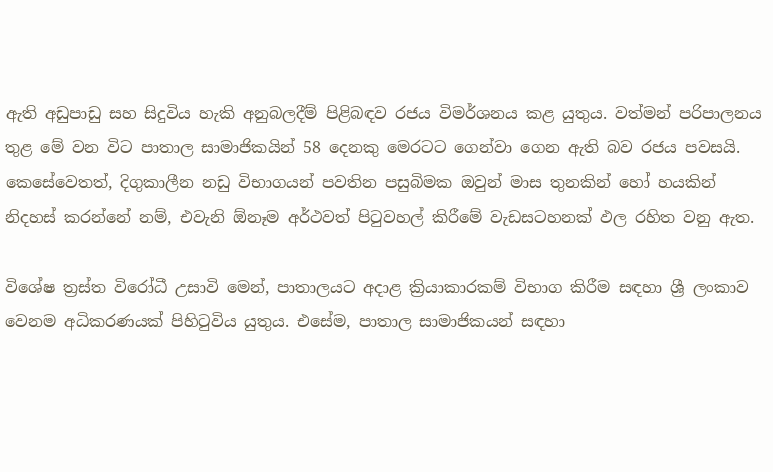ඇති අඩුපාඩු සහ සිදුවිය හැකි අනුබලදීම් පිළිබඳව රජය විමර්ශනය කළ යුතුය. වත්මන් පරිපාලනය තුළ මේ වන විට පාතාල සාමාජිකයින් 58 දෙනකු මෙරටට ගෙන්වා ගෙන ඇති බව රජය පවසයි. කෙසේවෙතත්, දිගුකාලීන නඩු විභාගයන් පවතින පසුබිමක ඔවුන් මාස තුනකින් හෝ හයකින් නිදහස් කරන්නේ නම්, එවැනි ඕනෑම අර්ථවත් පිටුවහල් කිරීමේ වැඩසටහනක් ඵල රහිත වනු ඇත.

විශේෂ ත්‍රස්ත විරෝධී උසාවි මෙන්, පාතාලයට අදාළ ක්‍රියාකාරකම් විභාග කිරීම සඳහා ශ්‍රී ලංකාව වෙනම අධිකරණයක් පිහිටුවිය යුතුය. එසේම, පාතාල සාමාජිකයන් සඳහා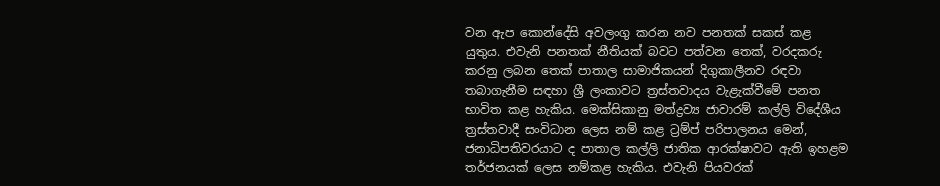වන ඇප කොන්දේසි අවලංගු කරන නව පනතක් සකස් කළ යුතුය. එවැනි පනතක් නීතියක් බවට පත්වන තෙක්, වරදකරු කරනු ලබන තෙක් පාතාල සාමාජිකයන් දිගුකාලීනව රඳවා තබාගැනීම සඳහා ශ්‍රී ලංකාවට ත්‍රස්තවාදය වැළැක්වීමේ පනත භාවිත කළ හැකිය. මෙක්සිකානු මත්ද්‍රව්‍ය ජාවාරම් කල්ලි විදේශීය ත්‍රස්තවාදී සංවිධාන ලෙස නම් කළ ට්‍රම්ප් පරිපාලනය මෙන්, ජනාධිපතිවරයාට ද පාතාල කල්ලි ජාතික ආරක්ෂාවට ඇති ඉහළම තර්ජනයක් ලෙස නම්කළ හැකිය. එවැනි පියවරක්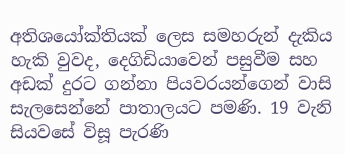අතිශයෝක්තියක් ලෙස සමහරුන් දැකිය හැකි වුවද, දෙගිඩියාවෙන් පසුවීම සහ අඩක් දුරට ගන්නා පියවරයන්ගෙන් වාසි සැලසෙන්නේ පාතාලයට පමණි. 19 වැනි සියවසේ විසූ පැරණි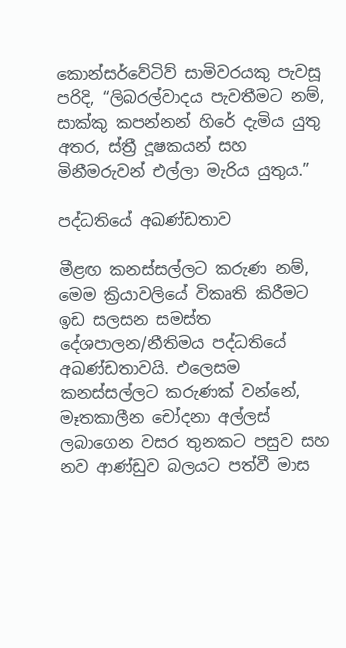කොන්සර්වේටිව් සාමිවරයකු පැවසූ පරිදි, “ලිබරල්වාදය පැවතීමට නම්, සාක්කු කපන්නන් හිරේ දැමිය යුතු අතර, ස්ත්‍රී දූෂකයන් සහ මිනීමරුවන් එල්ලා මැරිය යුතුය.”

පද්ධතියේ අඛණ්ඩතාව

මීළඟ කනස්සල්ලට කරුණ නම්, මෙම ක්‍රියාවලියේ විකෘති කිරීමට ඉඩ සලසන සමස්ත දේශපාලන/නීතිමය පද්ධතියේ අඛණ්ඩතාවයි. එලෙසම කනස්සල්ලට කරුණක් වන්නේ, මෑතකාලීන චෝදනා අල්ලස් ලබාගෙන වසර තුනකට පසුව සහ නව ආණ්ඩුව බලයට පත්වී මාස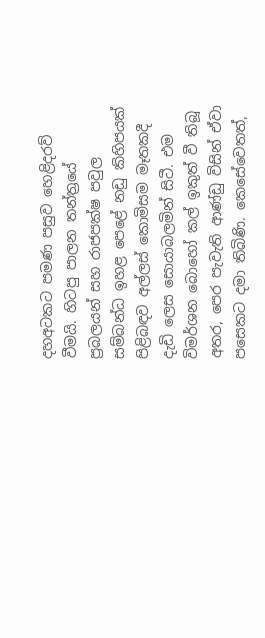දහඅටකට පමණ පසුව හෙළිදරව් වීමයි. හිටපු පාලන තන්ත්‍රයේ ප්‍රබලයන් සහ රාජපක්ෂ පවුල සම්බන්ධ ඉහළ පෙළේ නඩු කිහිපයක් පිළිබඳව අල්ලස් කොමිසම මෑතකදී දැඩි ලෙස සොයාබලමින් සිටී. එම විමර්ශන බොහෝ කල් ඉකුත් වී තිබූ අතර, පෙර පැවැති ආණ්ඩු විසින් ඒවා පසෙකට දමා තිබිණි. කෙසේවෙතත්,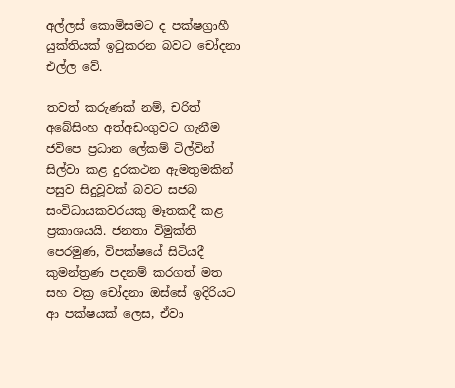අල්ලස් කොමිසමට ද පක්ෂග්‍රාහී යුක්තියක් ඉටුකරන බවට චෝදනා එල්ල වේ.

තවත් කරුණක් නම්, චරිත් අබේසිංහ අත්අඩංගුවට ගැනීම ජවිපෙ ප්‍රධාන ලේකම් ටිල්වින් සිල්වා කළ දුරකථන ඇමතුමකින් පසුව සිදුවූවක් බවට සජබ සංවිධායකවරයකු මෑතකදී කළ ප්‍රකාශයයි. ජනතා විමුක්ති පෙරමුණ, විපක්ෂයේ සිටියදී කුමන්ත්‍රණ පදනම් කරගත් මත සහ වක්‍ර චෝදනා ඔස්සේ ඉදිරියට ආ පක්ෂයක් ලෙස, ඒවා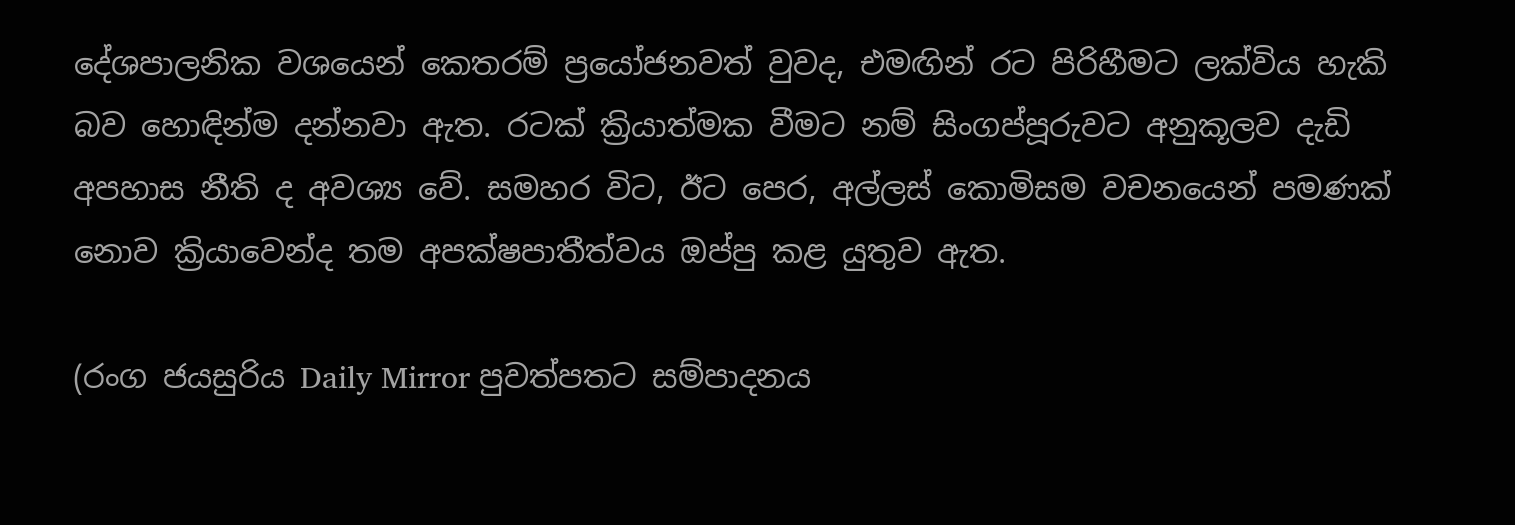දේශපාලනික වශයෙන් කෙතරම් ප්‍රයෝජනවත් වුවද, එමඟින් රට පිරිහීමට ලක්විය හැකි බව හොඳින්ම දන්නවා ඇත. රටක් ක්‍රියාත්මක වීමට නම් සිංගප්පූරුවට අනුකූලව දැඩි අපහාස නීති ද අවශ්‍ය වේ. සමහර විට, ඊට පෙර, අල්ලස් කොමිසම වචනයෙන් පමණක් නොව ක්‍රියාවෙන්ද තම අපක්ෂපාතීත්වය ඔප්පු කළ යුතුව ඇත.

(රංග ජයසුරිය Daily Mirror පුවත්පතට සම්පාදනය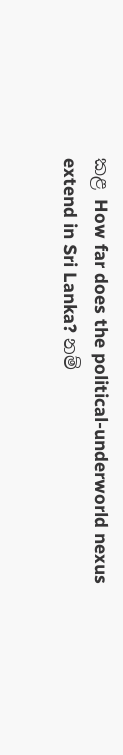කළ How far does the political-underworld nexus extend in Sri Lanka? නම්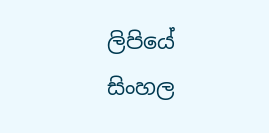ලිපියේ සිංහල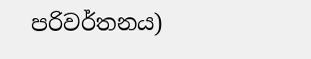පරිවර්තනය)